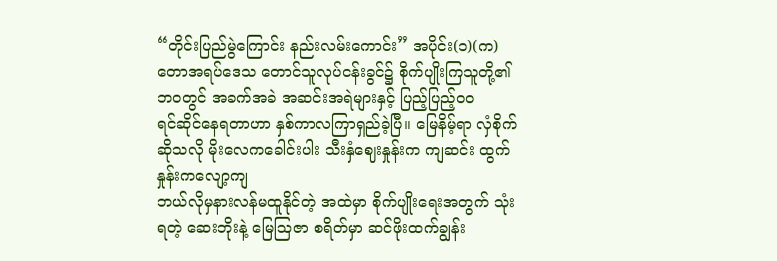“တိုင်းပြည်မွဲကြောင်း နည်းလမ်းကောင်း” အပိုင်း(၁)(က)
တောအရပ်ဒေသ တောင်သူလုပ်ငန်းခွင်၌ စိုက်ပျိုးကြသူတို့၏ ဘဝတွင် အခက်အခဲ အဆင်းအရဲများနှင့် ပြည့်ပြည့်ဝဝ
ရင်ဆိုင်နေရတာဟာ နှစ်ကာလကြာရှည်ခဲ့ပြီ။ မြေနိမ့်ရာ လှံစိုက်ဆိုသလို မိုးလေကခေါင်းပါး သီးနှံဈေးနှုန်းက ကျဆင်း ထွက်နှုန်းကလျော့ကျ
ဘယ်လိုမှနားလန်မထူနိုင်တဲ့ အထဲမှာ စိုက်ပျိုးရေးအတွက် သုံးရတဲ့ ဆေးဘိုးနဲ့ မြေဩဇာ စရိတ်မှာ ဆင်ဖိုးထက်ချွန်း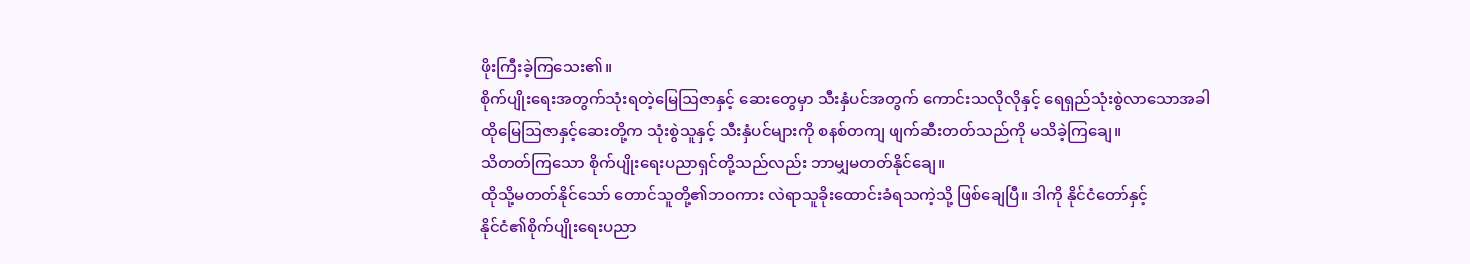ဖိုးကြီးခဲ့ကြသေး၏။
စိုက်ပျိုးရေးအတွက်သုံးရတဲ့မြေဩဇာနှင့် ဆေးတွေမှာ သီးနှံပင်အတွက် ကောင်းသလိုလိုနှင့် ရေရှည်သုံးစွဲလာသောအခါ
ထိုမြေဩဇာနှင့်ဆေးတို့က သုံးစွဲသူနှင့် သီးနှံပင်များကို စနစ်တကျ ဖျက်ဆီးတတ်သည်ကို မသိခဲ့ကြချေ။
သိတတ်ကြသော စိုက်ပျိုးရေးပညာရှင်တို့သည်လည်း ဘာမျှမတတ်နိုင်ချေ။
ထိုသို့မတတ်နိုင်သော် တောင်သူတို့၏ဘဝကား လဲရာသူခိုးထောင်းခံရသကဲ့သို့ ဖြစ်ချေပြီ။ ဒါကို နိုင်ငံတော်နှင့်
နိုင်ငံ၏စိုက်ပျိုးရေးပညာ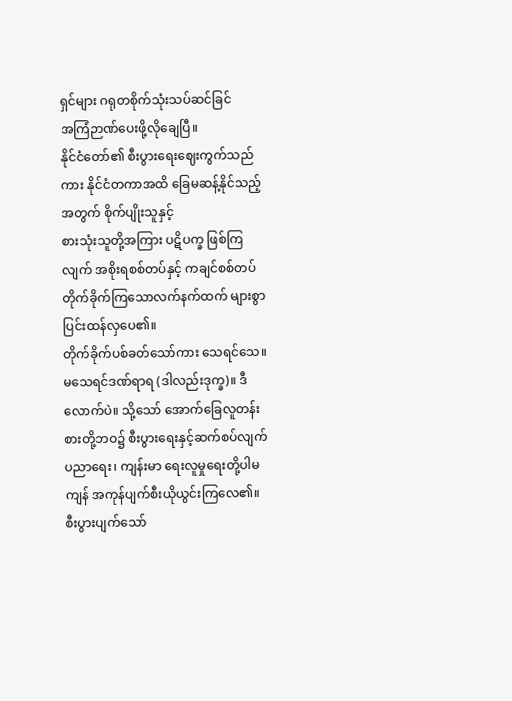ရှင်များ ဂရုတစိုက်သုံးသပ်ဆင်ခြင်
အကြံဉာဏ်ပေးဖို့လိုချေပြီ။
နိုင်ငံတော်၏ စီးပွားရေးဈေးကွက်သည်ကား နိုင်ငံတကာအထိ ခြေမဆန့်နိုင်သည့်အတွက် စိုက်ပျိုးသူနှင့်
စားသုံးသူတို့အကြား ပဋိပက္ခ ဖြစ်ကြလျက် အစိုးရစစ်တပ်နှင့် ကချင်စစ်တပ် တိုက်ခိုက်ကြသောလက်နက်ထက် များစွာပြင်းထန်လှပေ၏။
တိုက်ခိုက်ပစ်ခတ်သော်ကား သေရင်သေ။ မသေရင်ဒဏ်ရာရ (ဒါလည်းဒုက္ခ)။ ဒီလောက်ပဲ။ သို့သော် အောက်ခြေလူတန်းစားတို့ဘဝ၌ စီးပွားရေးနှင့်ဆက်စပ်လျက် ပညာရေး၊ ကျန်းမာ ရေးလူမှုရေးတို့ပါမကျန် အကုန်ပျက်စီးယိုယွင်းကြလေ၏။
စီးပွားပျက်သော်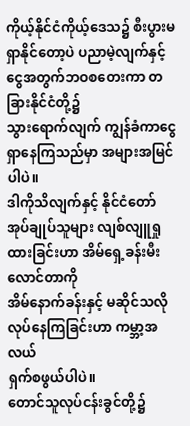ကိုယ့်နိုင်ငံကိုယ့်ဒေသ၌ စီးပွားမရှာနိုင်တော့ပဲ ပညာမဲ့လျက်နှင့် ငွေအတွက်ဘဝစတေးကာ တခြားနိုင်ငံတို့၌
သွားရောက်လျက် ကျွန်ခံကာငွေရှာနေကြသည်မှာ အများအမြင်ပါပဲ။
ဒါကိုသိလျက်နှင့် နိုင်ငံတော်အုပ်ချုပ်သူများ လျစ်လျူရှုထားခြင်းဟာ အိမ်ရှေ့ခန်းမီးလောင်တာကို
အိမ်နောက်ခန်းနှင့် မဆိုင်သလိုလုပ်နေကြခြင်းဟာ ကမ္ဘာ့အလယ်
ရှက်စဖွယ်ပါပဲ။
တောင်သူလုပ်ငန်းခွင်တို့၌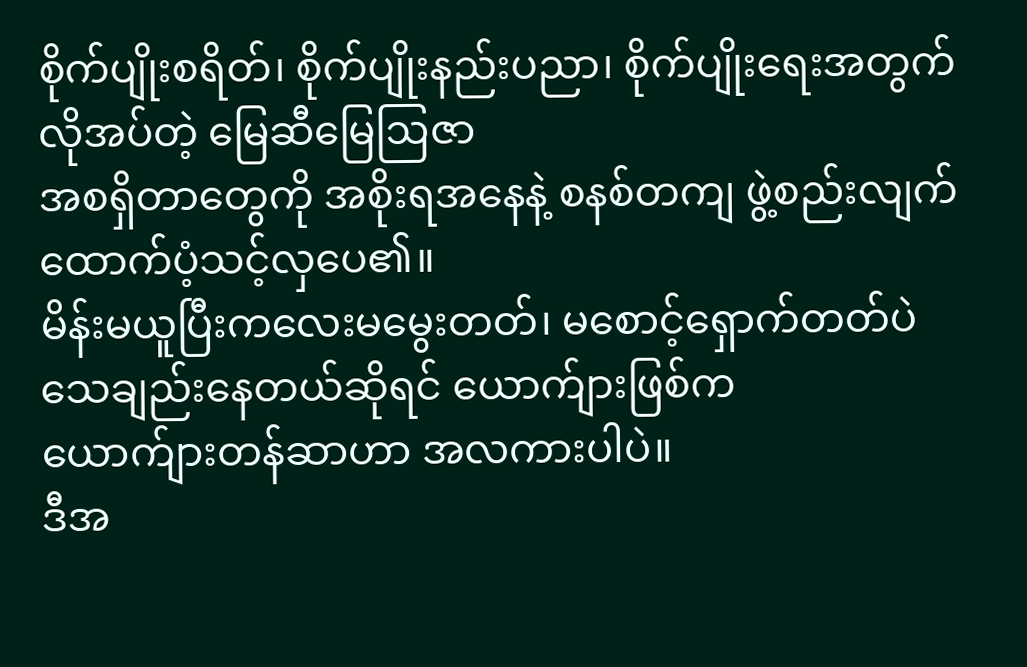စိုက်ပျိုးစရိတ်၊ စိုက်ပျိုးနည်းပညာ၊ စိုက်ပျိုးရေးအတွက်လိုအပ်တဲ့ မြေဆီမြေဩဇာ
အစရှိတာတွေကို အစိုးရအနေနဲ့ စနစ်တကျ ဖွဲ့စည်းလျက်
ထောက်ပံ့သင့်လှပေ၏။
မိန်းမယူပြီးကလေးမမွေးတတ်၊ မစောင့်ရှောက်တတ်ပဲ သေချည်းနေတယ်ဆိုရင် ယောက်ျားဖြစ်က
ယောက်ျားတန်ဆာဟာ အလကားပါပဲ။
ဒီအ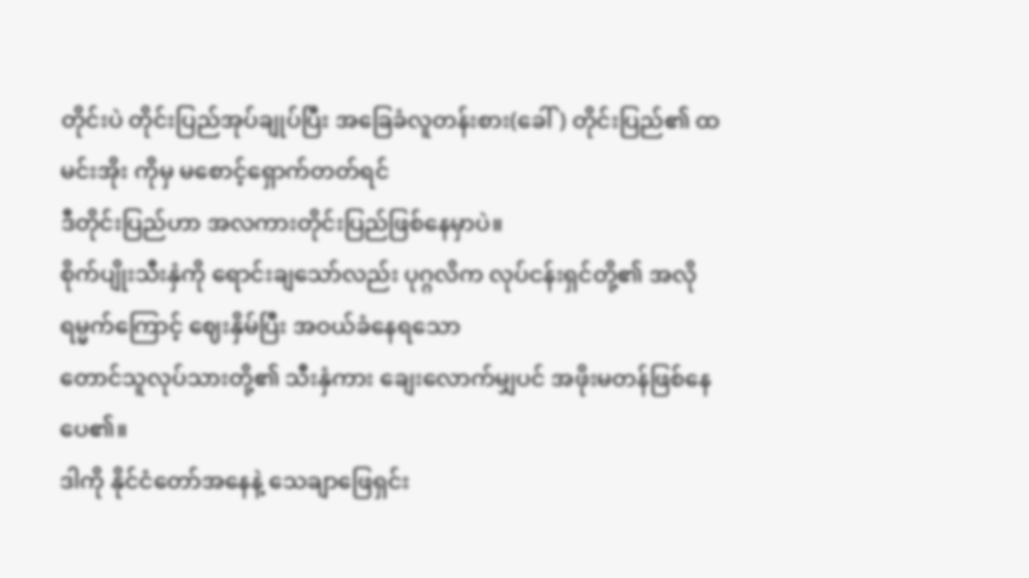တိုင်းပဲ တိုင်းပြည်အုပ်ချုပ်ပြီး အခြေခံလူတန်းစား(ခေါ်) တိုင်းပြည်၏ ထမင်းအိုး ကိုမှ မစောင့်ရှောက်တတ်ရင်
ဒီတိုင်းပြည်ဟာ အလကားတိုင်းပြည်ဖြစ်နေမှာပဲ။
စိုက်ပျိုးသီးနှံကို ရောင်းချသော်လည်း ပုဂ္ဂလိက လုပ်ငန်းရှင်တို့၏ အလိုရမ္မက်ကြောင့် ဈေးနှိမ်ပြီး အဝယ်ခံနေရသော
တောင်သူလုပ်သားတို့၏ သီးနှံကား ချေးလောက်မျှပင် အဖိုးမတန်ဖြစ်နေပေ၏။
ဒါကို နိုင်ငံတော်အနေနဲ့ သေချာဖြေရှင်း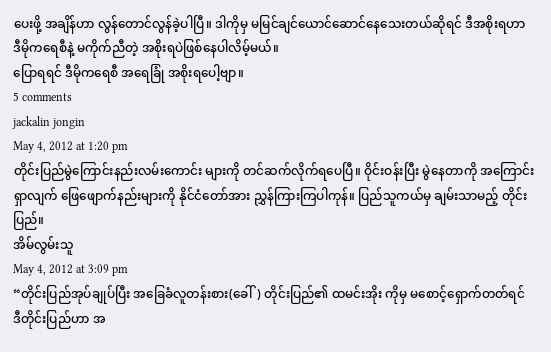ပေးဖို့ အချိန်ဟာ လွန်တောင်လွန်ခဲ့ပါပြီ။ ဒါကိုမှ မမြင်ချင်ယောင်ဆောင်နေသေးတယ်ဆိုရင် ဒီအစိုးရဟာ
ဒီမိုကရေစီနဲ့ မကိုက်ညီတဲ့ အစိုးရပဲဖြစ်နေပါလိမ့်မယ်။
ပြောရရင် ဒီမိုကရေစီ အရေခြုံ အစိုးရပေါ့ဗျာ။
5 comments
jackalin jongin
May 4, 2012 at 1:20 pm
တိုင်းပြည်မွဲကြောင်းနည်းလမ်းကောင်း များကို တင်ဆက်လိုက်ရပေပြီ။ ဝိုင်းဝန်းပြီး မွဲနေတာကို အကြောင်း ရှာလျက် ဖြေဖျောက်နည်းများကို နိုင်ငံတော်အား ညွှန်ကြားကြပါကုန်။ ပြည်သူကယ်မှ ချမ်းသာမည့် တိုင်းပြည်။
အိမ်လွမ်းသူ
May 4, 2012 at 3:09 pm
“တိုင်းပြည်အုပ်ချုပ်ပြီး အခြေခံလူတန်းစား(ခေါ်) တိုင်းပြည်၏ ထမင်းအိုး ကိုမှ မစောင့်ရှောက်တတ်ရင်
ဒီတိုင်းပြည်ဟာ အ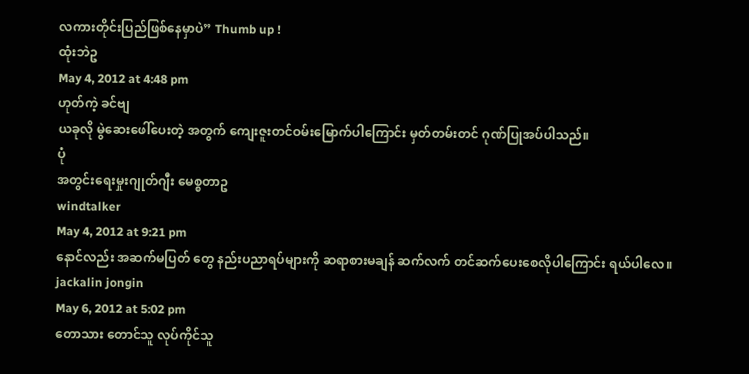လကားတိုင်းပြည်ဖြစ်နေမှာပဲ” Thumb up !
ထုံးဘဲဥ
May 4, 2012 at 4:48 pm
ဟုတ်ကဲ့ ခင်ဗျ
ယခုလို မွဲဆေးဖေါ်ပေးတဲ့ အတွက် ကျေးဇူးတင်ဝမ်းမြောက်ပါကြောင်း မှတ်တမ်းတင် ဂုဏ်ပြုအပ်ပါသည်။
ပုံ
အတွင်းရေးမှုးဂျုတ်ဂျီး မေစ္စတာဥ
windtalker
May 4, 2012 at 9:21 pm
နောင်လည်း အဆက်မပြတ် တွေ နည်းပညာရပ်များကို ဆရာစားမချန် ဆက်လက် တင်ဆက်ပေးစေလိုပါကြောင်း ရယ်ပါလေ။
jackalin jongin
May 6, 2012 at 5:02 pm
တောသား တောင်သူ လုပ်ကိုင်သူ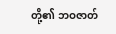တို့၏ ဘဝဇာတ်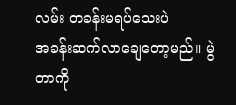လမ်း တခန်းမရပ်သေးပဲ
အခန်းဆက်လာချေတော့မည်။ မွဲတာကို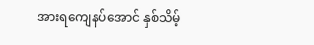အားရကျေနပ်အောင် နှစ်သိမ့်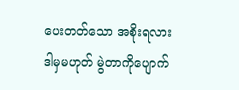ပေးတတ်သော အစိုးရလား
ဒါမှမဟုတ် မွဲတာကိုပျောက်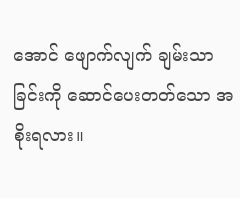အောင် ဖျောက်လျက် ချမ်းသာခြင်းကို ဆောင်ပေးတတ်သော အစိုးရလား။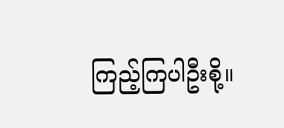ကြည့်ကြပါဦးစို့။